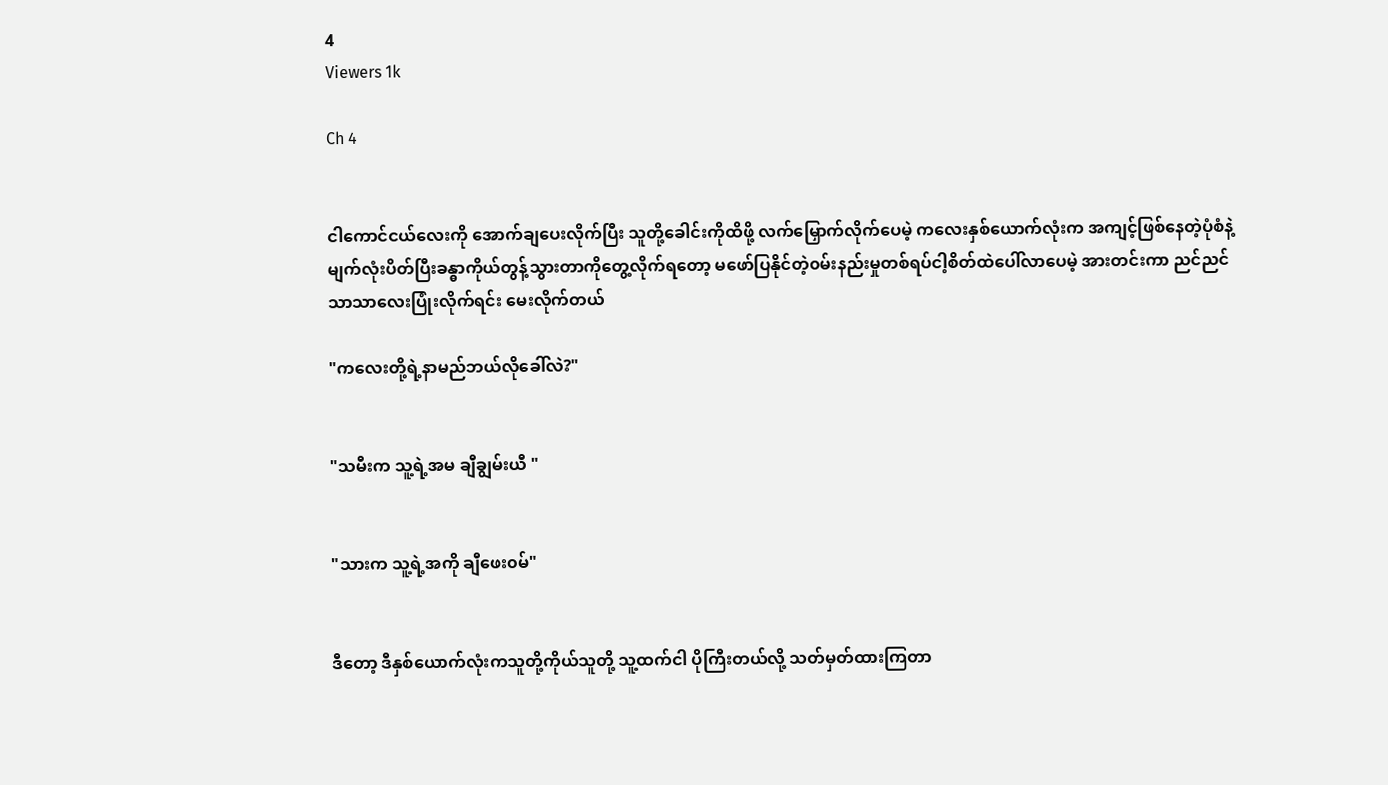4
Viewers 1k

Ch 4


ငါကောင်ငယ်လေးကို အောက်ချပေးလိုက်ပြီး သူတို့ခေါင်းကိုထိဖို့ လက်မြှောက်‌လိုက်ပေမဲ့ ကလေးနှစ်ယောက်လုံးက အကျင့်ဖြစ်နေတဲ့ပုံစံနဲ့မျက်လုံးပိတ်ပြီးခန္ဓာကိုယ်တွန့်သွားတာကိုတွေ့လိုက်ရတော့ မဖော်ပြနိုင်တဲ့၀မ်းနည်းမှုတစ်ရပ်ငါ့စိတ်ထဲပေါ်လာပေမဲ့ အားတင်းကာ ညင်ညင်သာသာလေးပြုံးလိုက်ရင်း မေးလိုက်တယ်

"ကလေးတို့ရဲ့နာမည်ဘယ်လိုခေါ်လဲ?"


"သမီးက သူ့ရဲ့အမ ချီချွမ်းယီ "


"သားက သူ့ရဲ့အကို ချီဖေး၀မ်"


ဒီတော့ ဒီနှစ်ယောက်လုံးကသူတို့ကိုယ်သူတို့ သူ့ထက်ငါ ပိုကြီးတယ်လို့ သတ်မှတ်ထားကြတာ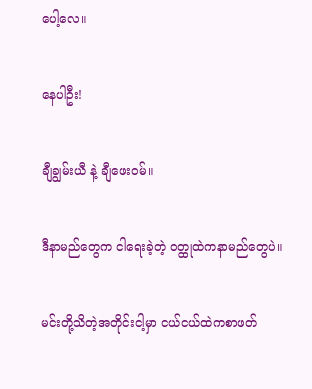ပေါ့လေ။


နေပါဦး!


ချီချွမ်းယီ နဲ့ ချီဖေး၀မ်။


ဒီနာမည်တွေက ငါရေးခဲ့တဲ့ ၀တ္ထုထဲကနာမည်တွေပဲ။


မင်းတို့သိတဲ့အတိုင်းငါ့မှာ ငယ်ငယ်ထဲကစာဖတ်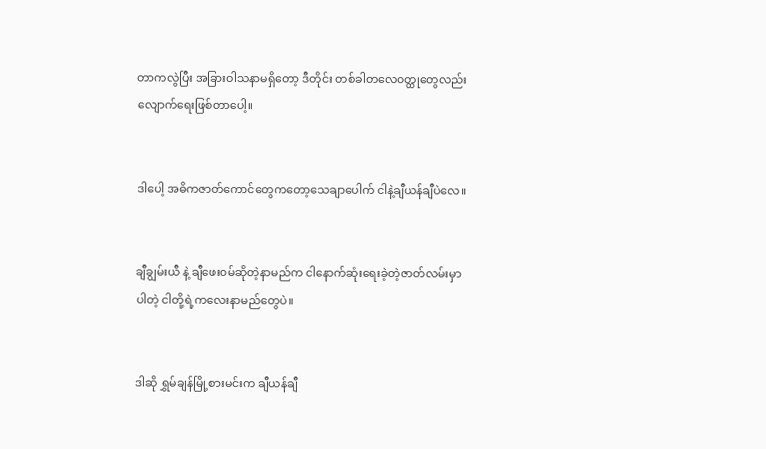တာကလွဲပြီး အခြားဝါသနာမရှိတော့ ဒီ‌တိုင်း တစ်ခါတလေ၀တ္ထုတွေလည်းလျောက်ရေးဖြစ်တာပေါ့။


ဒါပေါ့ အဓိကဇာတ်ကောင်တွေကတော့သေချာပေါက် ငါနဲ့ချီယန်ချီပဲလေ။


ချီချွမ်းယီ နဲ့ ချီဖေး၀မ်ဆိုတဲ့နာမည်က ငါနောက်ဆုံးရေးခဲ့တဲ့ဇာတ်လမ်းမှာ ပါတဲ့ ငါတို့ရဲ့ကလေးနာမည်တွေပဲ။


ဒါဆို ရွှမ်ချန်မြို့စားမင်းက ချီယန်ချီ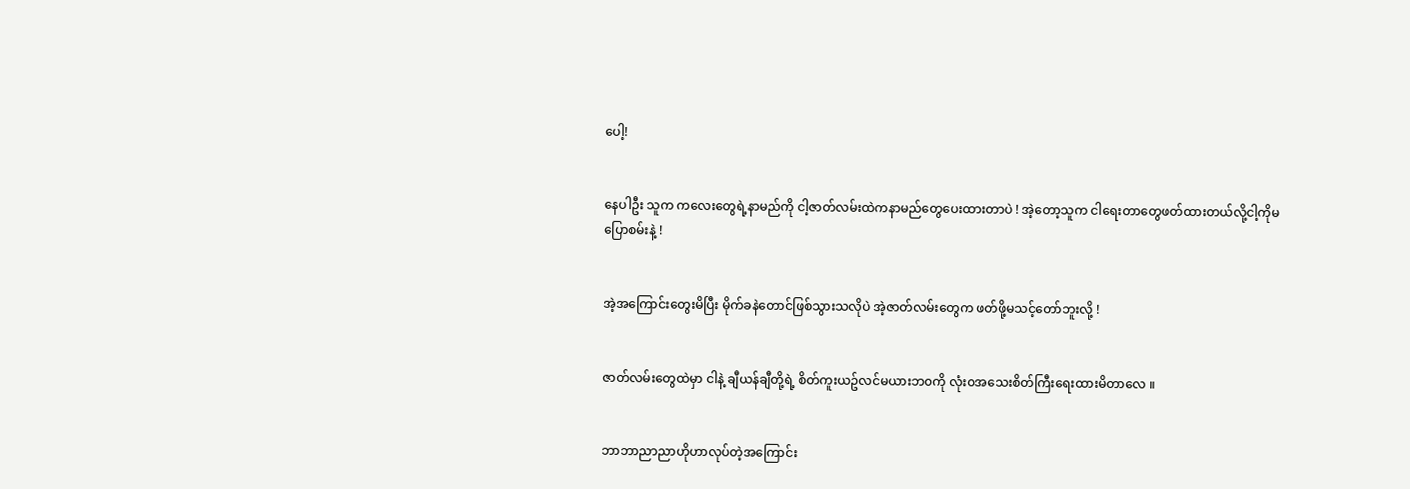ပေါ့!


နေပါဦး သူက ကလေးတွေရဲ့နာမည်ကို ငါ့ဇာတ်လမ်းထဲကနာမည်တွေပေးထားတာပဲ ! အဲ့တော့သူက ငါရေးတာတွေဖတ်ထားတယ်လို့ငါ့ကိုမပြောစမ်းနဲ့ !


အဲ့အကြောင်း‌တွေးမိပြီး မိုက်ခနဲတောင်ဖြစ်သွားသလိုပဲ အဲ့ဇာတ်လမ်းတွေက ဖတ်ဖို့မသင့်‌တော်ဘူးလို့ !


ဇာတ်လမ်းတွေထဲမှာ ငါနဲ့ ချီယန်ချီတို့ရဲ့ စိတ်ကူးယဥ်လင်မယားဘ၀ကို လုံး၀အသေးစိတ်ကြီးရေးထားမိတာလေ ။


ဘာဘာညာညာဟိုဟာလုပ်တဲ့အကြောင်း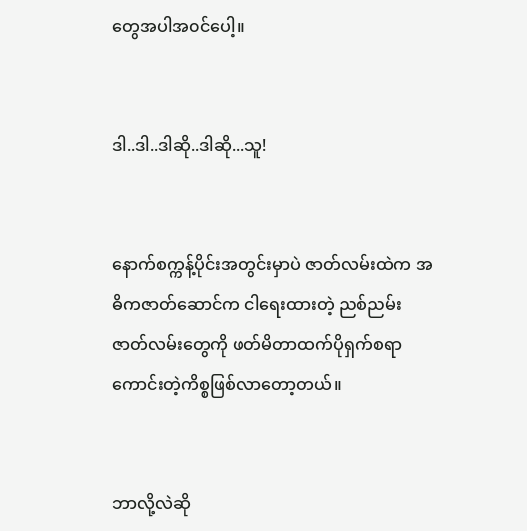တွေအပါအ၀င်ပေါ့။


ဒါ..ဒါ..ဒါဆို..ဒါဆို...သူ!


နောက်စက္ကန့်ပိုင်းအတွင်းမှာပဲ ဇာတ်လမ်းထဲက အဓိကဇာတ်ဆောင်က ငါရေးထားတဲ့ ညစ်ညမ်းဇာတ်လမ်းတွေကို ဖတ်မိတာထက်ပိုရှက်စရာကောင်းတဲ့ကိစ္စဖြစ်လာတော့တယ်။


ဘာလို့လဲဆို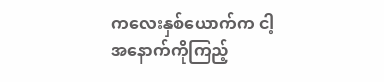ကလေးနှစ်ယောက်က ငါ့အနောက်ကိုကြည့်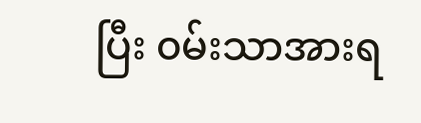ပြီး ၀မ်းသာအားရ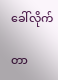ခေါ်လိုက်

တာ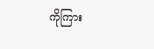ကိုကြား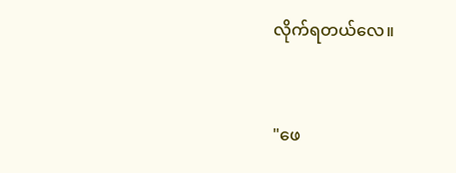လိုက်ရတယ်လေ။


"ဖေ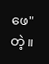ဖေ" တဲ့။